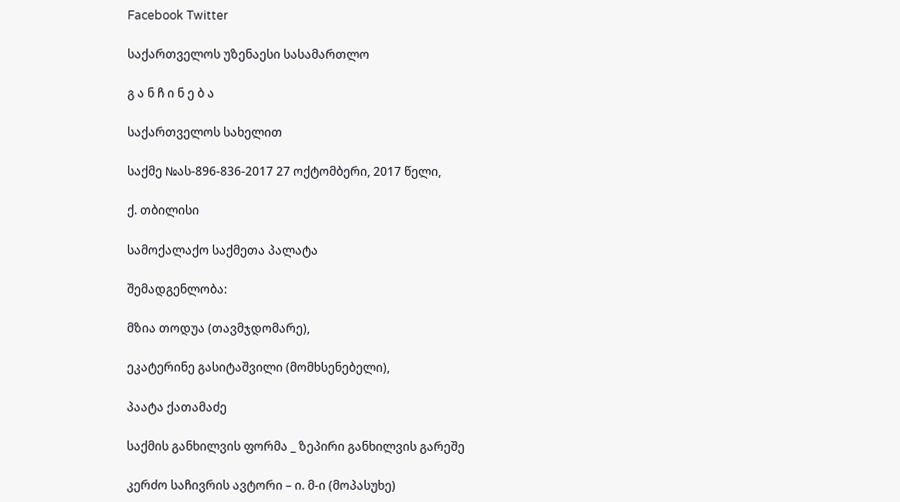Facebook Twitter

საქართველოს უზენაესი სასამართლო

გ ა ნ ჩ ი ნ ე ბ ა

საქართველოს სახელით

საქმე №ას-896-836-2017 27 ოქტომბერი, 2017 წელი,

ქ. თბილისი

სამოქალაქო საქმეთა პალატა

შემადგენლობა:

მზია თოდუა (თავმჯდომარე),

ეკატერინე გასიტაშვილი (მომხსენებელი),

პაატა ქათამაძე

საქმის განხილვის ფორმა _ ზეპირი განხილვის გარეშე

კერძო საჩივრის ავტორი – ი. მ-ი (მოპასუხე)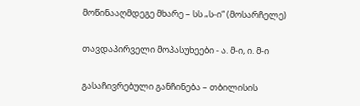მოწინააღმდეგე მხარე – სს „ს-ი“ (მოსარჩელე)

თავდაპირველი მოპასუხეები - ა. მ-ი, ი. მ-ი

გასაჩივრებული განჩინება – თბილისის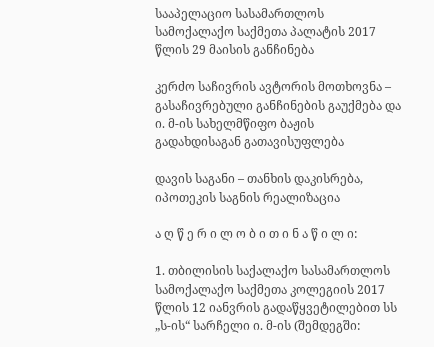სააპელაციო სასამართლოს სამოქალაქო საქმეთა პალატის 2017 წლის 29 მაისის განჩინება

კერძო საჩივრის ავტორის მოთხოვნა – გასაჩივრებული განჩინების გაუქმება და ი. მ-ის სახელმწიფო ბაჟის გადახდისაგან გათავისუფლება

დავის საგანი – თანხის დაკისრება, იპოთეკის საგნის რეალიზაცია

ა ღ წ ე რ ი ლ ო ბ ი თ ი ნ ა წ ი ლ ი:

1. თბილისის საქალაქო სასამართლოს სამოქალაქო საქმეთა კოლეგიის 2017 წლის 12 იანვრის გადაწყვეტილებით სს „ს-ის“ სარჩელი ი. მ-ის (შემდეგში: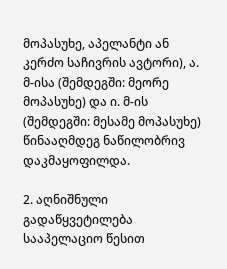მოპასუხე, აპელანტი ან კერძო საჩივრის ავტორი), ა. მ-ისა (შემდეგში: მეორე მოპასუხე) და ი. მ-ის (შემდეგში: მესამე მოპასუხე) წინააღმდეგ ნაწილობრივ დაკმაყოფილდა.

2. აღნიშნული გადაწყვეტილება სააპელაციო წესით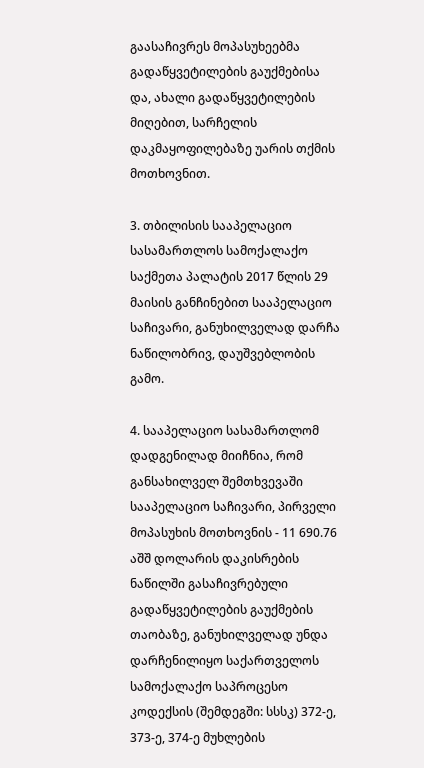გაასაჩივრეს მოპასუხეებმა გადაწყვეტილების გაუქმებისა და, ახალი გადაწყვეტილების მიღებით, სარჩელის დაკმაყოფილებაზე უარის თქმის მოთხოვნით.

3. თბილისის სააპელაციო სასამართლოს სამოქალაქო საქმეთა პალატის 2017 წლის 29 მაისის განჩინებით სააპელაციო საჩივარი, განუხილველად დარჩა ნაწილობრივ, დაუშვებლობის გამო.

4. სააპელაციო სასამართლომ დადგენილად მიიჩნია, რომ განსახილველ შემთხვევაში სააპელაციო საჩივარი, პირველი მოპასუხის მოთხოვნის - 11 690.76 აშშ დოლარის დაკისრების ნაწილში გასაჩივრებული გადაწყვეტილების გაუქმების თაობაზე, განუხილველად უნდა დარჩენილიყო საქართველოს სამოქალაქო საპროცესო კოდექსის (შემდეგში: სსსკ) 372-ე, 373-ე, 374-ე მუხლების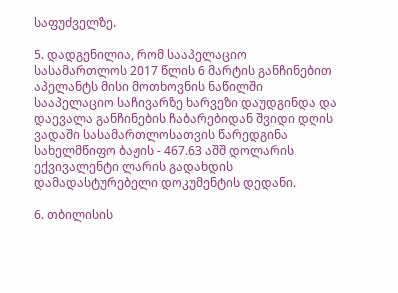საფუძველზე.

5. დადგენილია, რომ სააპელაციო სასამართლოს 2017 წლის 6 მარტის განჩინებით აპელანტს მისი მოთხოვნის ნაწილში სააპელაციო საჩივარზე ხარვეზი დაუდგინდა და დაევალა განჩინების ჩაბარებიდან შვიდი დღის ვადაში სასამართლოსათვის წარედგინა სახელმწიფო ბაჟის - 467.63 აშშ დოლარის ექვივალენტი ლარის გადახდის დამადასტურებელი დოკუმენტის დედანი.

6. თბილისის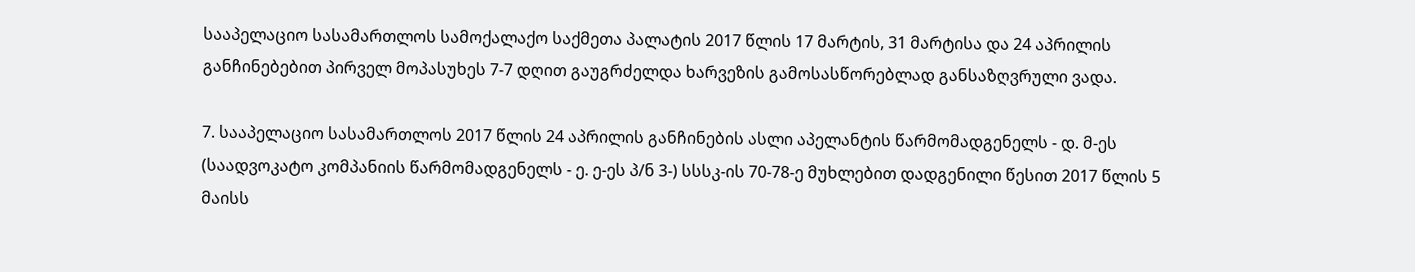სააპელაციო სასამართლოს სამოქალაქო საქმეთა პალატის 2017 წლის 17 მარტის, 31 მარტისა და 24 აპრილის განჩინებებით პირველ მოპასუხეს 7-7 დღით გაუგრძელდა ხარვეზის გამოსასწორებლად განსაზღვრული ვადა.

7. სააპელაციო სასამართლოს 2017 წლის 24 აპრილის განჩინების ასლი აპელანტის წარმომადგენელს - დ. მ-ეს (საადვოკატო კომპანიის წარმომადგენელს - ე. ე-ეს პ/ნ 3-) სსსკ-ის 70-78-ე მუხლებით დადგენილი წესით 2017 წლის 5 მაისს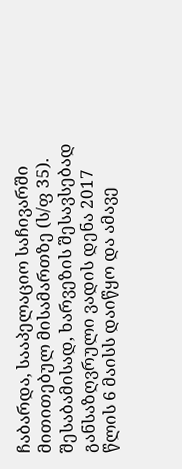ჩაბარდა, სააპელაციო საჩივარში მითითებულ მისამართზე (ს/ფ 35). შესაბამისად, ხარვეზის შესავსებად განსაზღვრული ვადის დენა 2017 წლის 6 მაისს დაიწყო და ამავე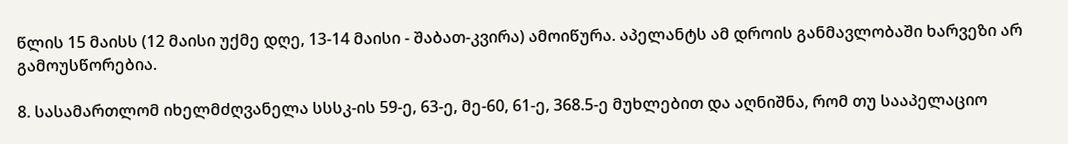წლის 15 მაისს (12 მაისი უქმე დღე, 13-14 მაისი - შაბათ-კვირა) ამოიწურა. აპელანტს ამ დროის განმავლობაში ხარვეზი არ გამოუსწორებია.

8. სასამართლომ იხელმძღვანელა სსსკ-ის 59-ე, 63-ე, მე-60, 61-ე, 368.5-ე მუხლებით და აღნიშნა, რომ თუ სააპელაციო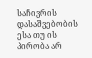საჩივრის დასაშვებობის ესა თუ ის პირობა არ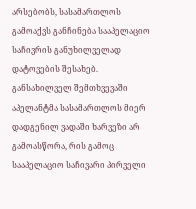არსებობს, სასამართლოს გამოაქვს განჩინება სააპელაციო საჩივრის განუხილველად დატოვების შესახებ. განსახილველ შემთხვევაში აპელანტმა სასამართლოს მიერ დადგენილ ვადაში ხარვეზი არ გამოასწორა, რის გამოც სააპელაციო საჩივარი პირველი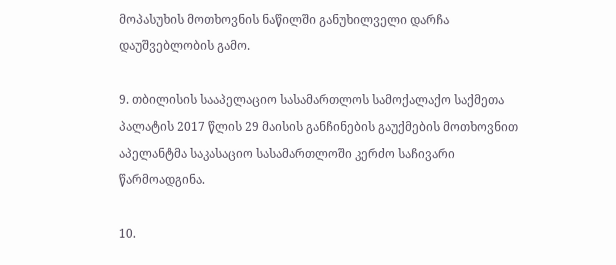მოპასუხის მოთხოვნის ნაწილში განუხილველი დარჩა დაუშვებლობის გამო.

9. თბილისის სააპელაციო სასამართლოს სამოქალაქო საქმეთა პალატის 2017 წლის 29 მაისის განჩინების გაუქმების მოთხოვნით აპელანტმა საკასაციო სასამართლოში კერძო საჩივარი წარმოადგინა.

10.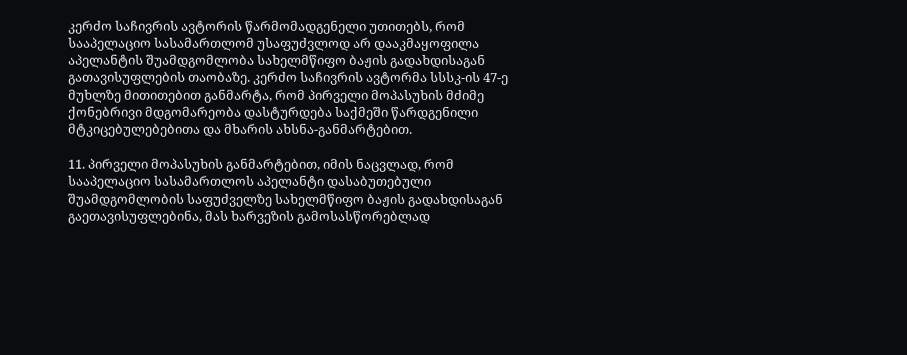კერძო საჩივრის ავტორის წარმომადგენელი უთითებს, რომ სააპელაციო სასამართლომ უსაფუძვლოდ არ დააკმაყოფილა აპელანტის შუამდგომლობა სახელმწიფო ბაჟის გადახდისაგან გათავისუფლების თაობაზე. კერძო საჩივრის ავტორმა სსსკ-ის 47-ე მუხლზე მითითებით განმარტა, რომ პირველი მოპასუხის მძიმე ქონებრივი მდგომარეობა დასტურდება საქმეში წარდგენილი მტკიცებულებებითა და მხარის ახსნა-განმარტებით.

11. პირველი მოპასუხის განმარტებით, იმის ნაცვლად, რომ სააპელაციო სასამართლოს აპელანტი დასაბუთებული შუამდგომლობის საფუძველზე სახელმწიფო ბაჟის გადახდისაგან გაეთავისუფლებინა, მას ხარვეზის გამოსასწორებლად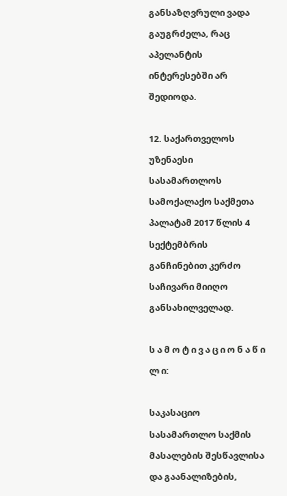განსაზღვრული ვადა გაუგრძელა, რაც აპელანტის ინტერესებში არ შედიოდა.

12. საქართველოს უზენაესი სასამართლოს სამოქალაქო საქმეთა პალატამ 2017 წლის 4 სექტემბრის განჩინებით კერძო საჩივარი მიიღო განსახილველად.

ს ა მ ო ტ ი ვ ა ც ი ო ნ ა წ ი ლ ი:

საკასაციო სასამართლო საქმის მასალების შესწავლისა და გაანალიზების,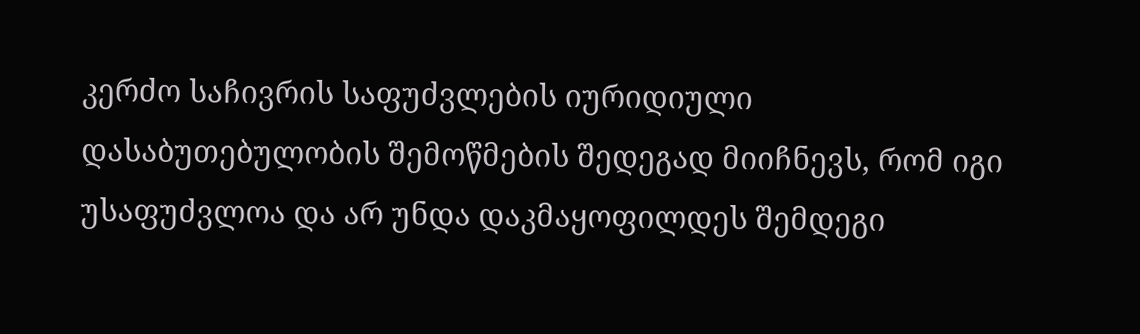კერძო საჩივრის საფუძვლების იურიდიული დასაბუთებულობის შემოწმების შედეგად მიიჩნევს, რომ იგი უსაფუძვლოა და არ უნდა დაკმაყოფილდეს შემდეგი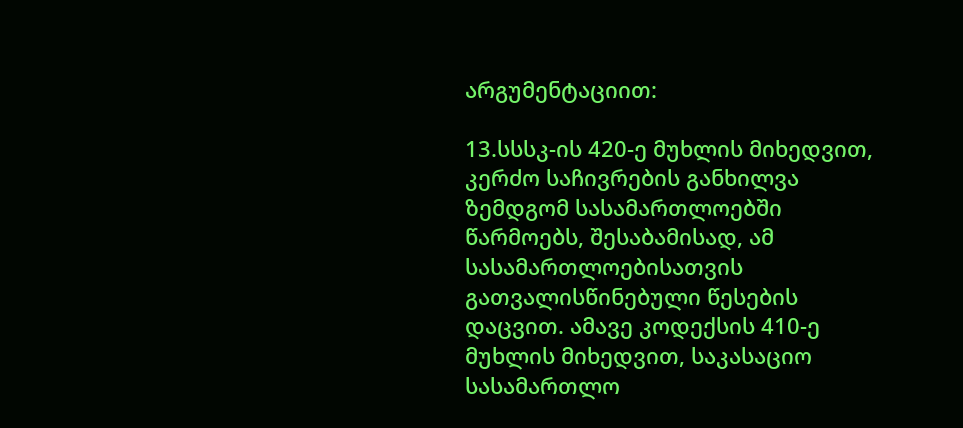არგუმენტაციით:

13.სსსკ-ის 420-ე მუხლის მიხედვით, კერძო საჩივრების განხილვა ზემდგომ სასამართლოებში წარმოებს, შესაბამისად, ამ სასამართლოებისათვის გათვალისწინებული წესების დაცვით. ამავე კოდექსის 410-ე მუხლის მიხედვით, საკასაციო სასამართლო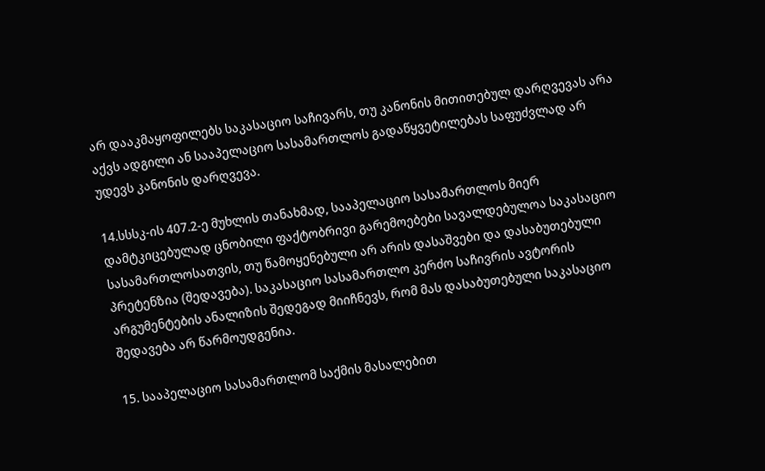არ დააკმაყოფილებს საკასაციო საჩივარს, თუ კანონის მითითებულ დარღვევას არა აქვს ადგილი ან სააპელაციო სასამართლოს გადაწყვეტილებას საფუძვლად არ უდევს კანონის დარღვევა.

14.სსსკ-ის 407.2-ე მუხლის თანახმად, სააპელაციო სასამართლოს მიერ დამტკიცებულად ცნობილი ფაქტობრივი გარემოებები სავალდებულოა საკასაციო სასამართლოსათვის, თუ წამოყენებული არ არის დასაშვები და დასაბუთებული პრეტენზია (შედავება). საკასაციო სასამართლო კერძო საჩივრის ავტორის არგუმენტების ანალიზის შედეგად მიიჩნევს, რომ მას დასაბუთებული საკასაციო შედავება არ წარმოუდგენია.

15. სააპელაციო სასამართლომ საქმის მასალებით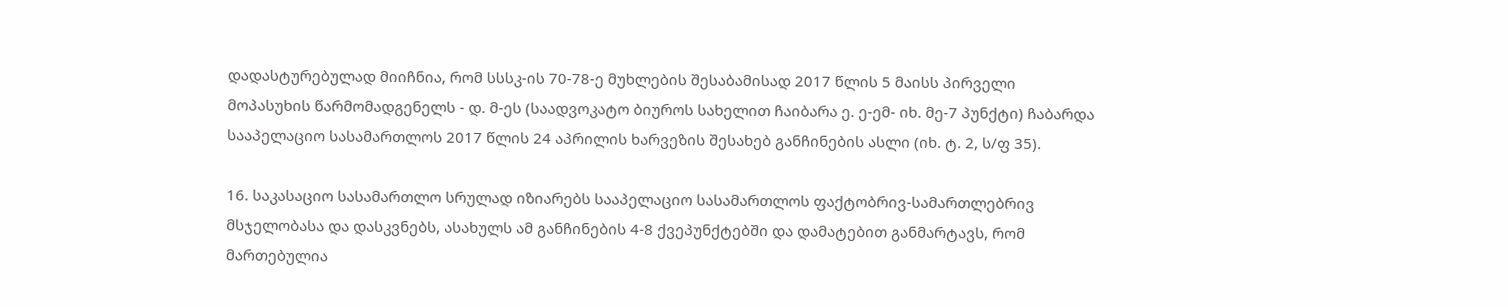დადასტურებულად მიიჩნია, რომ სსსკ-ის 70-78-ე მუხლების შესაბამისად 2017 წლის 5 მაისს პირველი მოპასუხის წარმომადგენელს - დ. მ-ეს (საადვოკატო ბიუროს სახელით ჩაიბარა ე. ე-ემ- იხ. მე-7 პუნქტი) ჩაბარდა სააპელაციო სასამართლოს 2017 წლის 24 აპრილის ხარვეზის შესახებ განჩინების ასლი (იხ. ტ. 2, ს/ფ 35).

16. საკასაციო სასამართლო სრულად იზიარებს სააპელაციო სასამართლოს ფაქტობრივ-სამართლებრივ მსჯელობასა და დასკვნებს, ასახულს ამ განჩინების 4-8 ქვეპუნქტებში და დამატებით განმარტავს, რომ მართებულია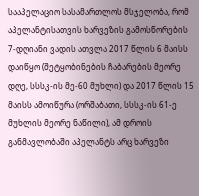სააპელაციო სასამართლოს მსჯელობა, რომ აპელანტისათვის ხარვეზის გამოსწორების 7-დღიანი ვადის ათვლა 2017 წლის 6 მაისს დაიწყო (შეტყობინების ჩაბარების მეორე დღე, სსსკ-ის მე-60 მუხლი) და 2017 წლის 15 მაისს ამოიწურა (ორშაბათი, სსსკ-ის 61-ე მუხლის მეორე ნაწილი), ამ დროის განმავლობაში აპელანტს არც ხარვეზი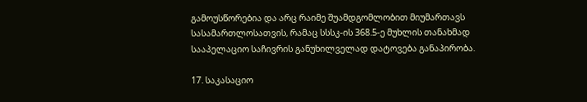გამოუსწორებია და არც რაიმე შუამდგომლობით მიუმართავს სასამართლოსათვის, რამაც სსსკ-ის 368.5-ე მუხლის თანახმად სააპელაციო საჩივრის განუხილველად დატოვება განაპირობა.

17. საკასაციო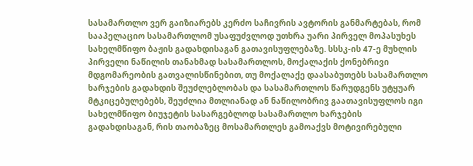სასამართლო ვერ გაიზიარებს კერძო საჩივრის ავტორის განმარტებას, რომ სააპელაციო სასამართლომ უსაფუძვლოდ უთხრა უარი პირველ მოპასუხეს სახელმწიფო ბაჟის გადახდისაგან გათავისუფლებაზე. სსსკ-ის 47-ე მუხლის პირველი ნაწილის თანახმად სასამართლოს, მოქალაქის ქონებრივი მდგომარეობის გათვალისწინებით, თუ მოქალაქე დაასაბუთებს სასამართლო ხარჯების გადახდის შეუძლებლობას და სასამართლოს წარუდგენს უტყუარ მტკიცებულებებს, შეუძლია მთლიანად ან ნაწილობრივ გაათავისუფლოს იგი სახელმწიფო ბიუჯეტის სასარგებლოდ სასამართლო ხარჯების გადახდისაგან, რის თაობაზეც მოსამართლეს გამოაქვს მოტივირებული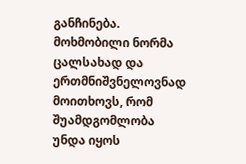განჩინება. მოხმობილი ნორმა ცალსახად და ერთმნიშვნელოვნად მოითხოვს, რომ შუამდგომლობა უნდა იყოს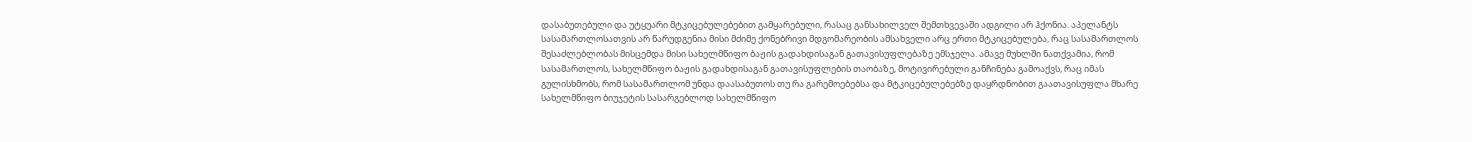დასაბუთებული და უტყუარი მტკიცებულებებით გამყარებული, რასაც განსახილველ შემთხვევაში ადგილი არ ჰქონია. აპელანტს სასამართლოსათვის არ წარუდგენია მისი მძიმე ქონებრივი მდგომარეობის ამსახველი არც ერთი მტკიცებულება, რაც სასამართლოს შესაძლებლობას მისცემდა მისი სახელმწიფო ბაჟის გადახდისაგან გათავისუფლებაზე ემსჯელა. ამავე მუხლში ნათქვამია, რომ სასამართლოს, სახელმწიფო ბაჟის გადახდისაგან გათავისუფლების თაობაზე, მოტივირებული განჩინება გამოაქვს, რაც იმას გულისხმობს, რომ სასამართლომ უნდა დაასაბუთოს თუ რა გარემოებებსა და მტკიცებულებებზე დაყრდნობით გაათავისუფლა მხარე სახელმწიფო ბიუჯეტის სასარგებლოდ სახელმწიფო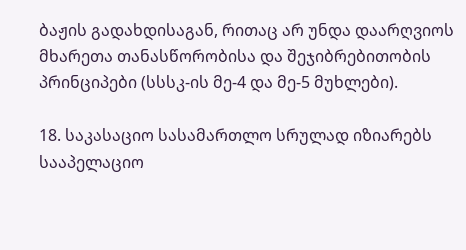ბაჟის გადახდისაგან, რითაც არ უნდა დაარღვიოს მხარეთა თანასწორობისა და შეჯიბრებითობის პრინციპები (სსსკ-ის მე-4 და მე-5 მუხლები).

18. საკასაციო სასამართლო სრულად იზიარებს სააპელაციო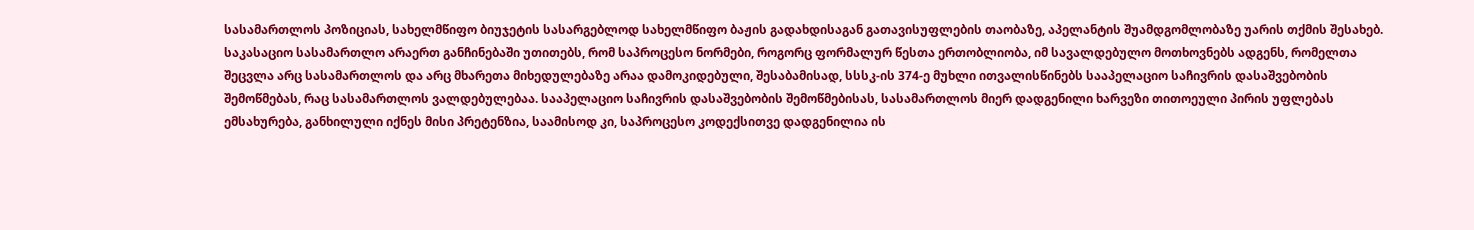სასამართლოს პოზიციას, სახელმწიფო ბიუჯეტის სასარგებლოდ სახელმწიფო ბაჟის გადახდისაგან გათავისუფლების თაობაზე, აპელანტის შუამდგომლობაზე უარის თქმის შესახებ. საკასაციო სასამართლო არაერთ განჩინებაში უთითებს, რომ საპროცესო ნორმები, როგორც ფორმალურ წესთა ერთობლიობა, იმ სავალდებულო მოთხოვნებს ადგენს, რომელთა შეცვლა არც სასამართლოს და არც მხარეთა მიხედულებაზე არაა დამოკიდებული, შესაბამისად, სსსკ-ის 374-ე მუხლი ითვალისწინებს სააპელაციო საჩივრის დასაშვებობის შემოწმებას, რაც სასამართლოს ვალდებულებაა. სააპელაციო საჩივრის დასაშვებობის შემოწმებისას, სასამართლოს მიერ დადგენილი ხარვეზი თითოეული პირის უფლებას ემსახურება, განხილული იქნეს მისი პრეტენზია, საამისოდ კი, საპროცესო კოდექსითვე დადგენილია ის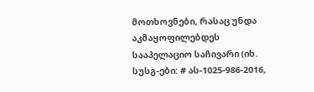მოთხოვნები, რასაც უნდა აკმაყოფილებდეს სააპელაციო საჩივარი (იხ. სუსგ-ები: # ას-1025-986-2016,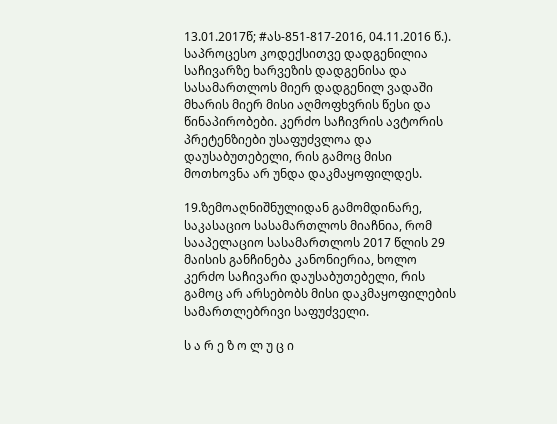13.01.2017წ; #ას-851-817-2016, 04.11.2016 წ.). საპროცესო კოდექსითვე დადგენილია საჩივარზე ხარვეზის დადგენისა და სასამართლოს მიერ დადგენილ ვადაში მხარის მიერ მისი აღმოფხვრის წესი და წინაპირობები. კერძო საჩივრის ავტორის პრეტენზიები უსაფუძვლოა და დაუსაბუთებელი, რის გამოც მისი მოთხოვნა არ უნდა დაკმაყოფილდეს.

19.ზემოაღნიშნულიდან გამომდინარე, საკასაციო სასამართლოს მიაჩნია, რომ სააპელაციო სასამართლოს 2017 წლის 29 მაისის განჩინება კანონიერია, ხოლო კერძო საჩივარი დაუსაბუთებელი, რის გამოც არ არსებობს მისი დაკმაყოფილების სამართლებრივი საფუძველი.

ს ა რ ე ზ ო ლ უ ც ი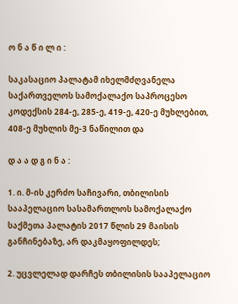ო ნ ა წ ი ლ ი :

საკასაციო პალატამ იხელმძღვანელა საქართველოს სამოქალაქო საპროცესო კოდექსის 284-ე, 285-ე, 419-ე, 420-ე მუხლებით, 408-ე მუხლის მე-3 ნაწილით და

დ ა ა დ გ ი ნ ა :

1. ი. მ-ის კერძო საჩივარი, თბილისის სააპელაციო სასამართლოს სამოქალაქო საქმეთა პალატის 2017 წლის 29 მაისის განჩინებაზე, არ დაკმაყოფილდეს;

2. უცვლელად დარჩეს თბილისის სააპელაციო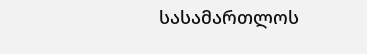სასამართლოს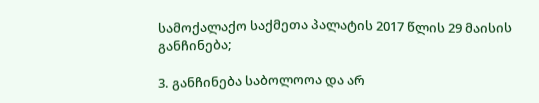სამოქალაქო საქმეთა პალატის 2017 წლის 29 მაისის განჩინება;

3. განჩინება საბოლოოა და არ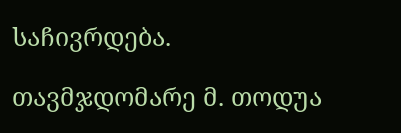საჩივრდება.

თავმჯდომარე მ. თოდუა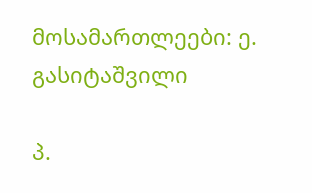მოსამართლეები: ე. გასიტაშვილი

პ.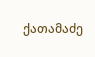ქათამაძე